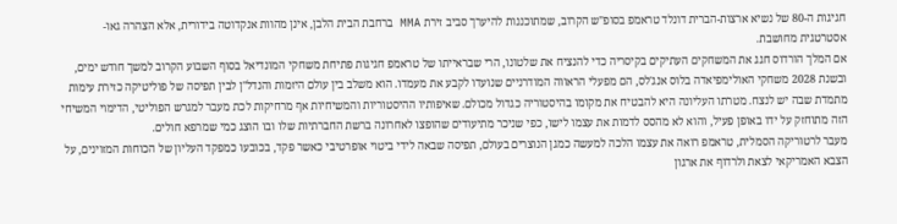חגיגות ה-80 של נשיא ארצות-הברית דונלד טראמפ בסופ"ש הקרוב, שמתוכננות להיערך סביב זירת MMA ברחבת הבית הלבן, אינן מהוות אנקדוטה בידורית, אלא הצהרה גאו-אסטרטגית מחושבת.
אם המלך הורדוס חגג את המשחקים העתיקים בקיסריה כדי להנציח את שלטונו, הרי שבראייתו של טראמפ חגיגות פתיחת משחקי המונדיאל בסוף השבוע הקרוב למשך חודש ימים, ובשנת 2028 משחקי האולימפיאדה בלוס אנג'לס, הם מפעלי הראווה המודרניים שנועדו לקבע את מעמדו. הוא משלב בין עולם היזמות והנדל"ן לבין תפיסה של פוליטיקה כזירת עימות מתמדת שבה יש לנצח. מטרתו העליונה היא להבטיח את מקומו בהיסטוריה כגדול מכולם. שאיפותיו ההיסטוריות והמשיחיות אף מרחיקות לכת מעבר למגרש הפוליטי, הדימוי המשיחי הזה מתוחזק על ידו באופן פעיל, והוא לא מהסס לדמות את עצמו לישו, כפי שניכר מתיעודים שהופצו לאחרונה ברשת החברתיות שלו ובו הוצג כמי שמרפא חולים.
מעבר לרטוריקה הסמלית, טראמפ רואה את עצמו הלכה למעשה כמגן הנוצרים בעולם, תפיסה שבאה לידי ביטוי אופרטיבי כאשר פקד, בכובעו כמפקד העליון של הכוחות המזוינים, על הצבא האמריקאי לצאת ולרדוף את ארגון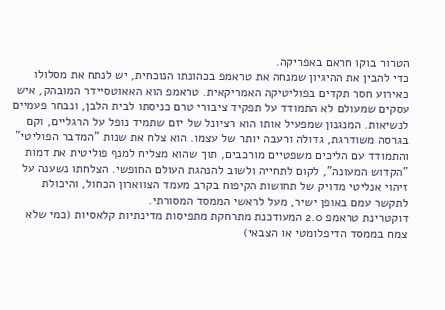הטרור בוקו חראם באפריקה.
כדי להבין את ההיגיון שמנחה את טראמפ בכהונתו הנוכחית, יש לנתח את מסלולו כאירוע חסר תקדים בפוליטיקה האמריקאית. טראמפ הוא האאוטסיידר המובהק, איש עסקים שמעולם לא התמודד על תפקיד ציבורי טרם כניסתו לבית הלבן, ונבחר פעמיים לנשיאות. המנגנון שמפעיל אותו הוא רציונל של יזם שתמיד נופל על הרגליים, וקם בגרסה משודרגת, גדולה ורעבה יותר של עצמו. הוא צלח את שנות "המדבר הפוליטי" והתמודד עם הליכים משפטיים מורכבים, תוך שהוא מצליח למנף פוליטית את דמות "הקדוש המעונה", לקום לתחייה ולשוב להנהגת העולם החופשי. הצלחתו נשענה על זיהוי אנליטי מדויק של תחושות הקיפוח בקרב מעמד הצווארון הכחול, והיכולת לתקשר עמם באופן ישיר, מעל לראשי הממסד המסורתי.
דוקטרינת טראמפ 2.0 המעודכנת מתרחקת מתפיסות מדינתיות קלאסיות (כמי שלא צמח בממסד הדיפלומטי או הצבאי)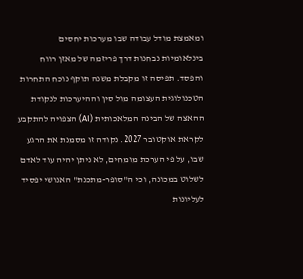ומאמצת מודל עבודה שבו מערכות יחסים בינלאומיות נבחנות דרך פריזמה של מאזן רווח והפסד. תפיסה זו מקבלת משנה תוקף נוכח התחרות הטכנולוגית העצומה מול סין וההיערכות לנקודת ההאצה של הבינה המלאכותית (AI) הצפויה להתקבע לקראת אוקטובר 2027. נקודה זו מסמנת את הרגע שבו, על פי הערכת מומחים, לא ניתן יהיה עוד לאדם לשלוט במכונה, וכי ה"סופר-מתכנת" האנושי יפסיד לעליונות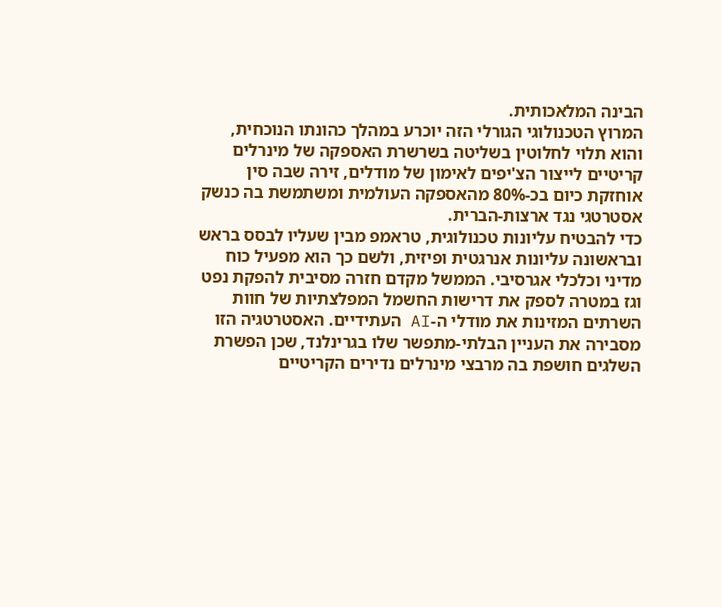הבינה המלאכותית.
המרוץ הטכנולוגי הגורלי הזה יוכרע במהלך כהונתו הנוכחית, והוא תלוי לחלוטין בשליטה בשרשרת האספקה של מינרלים קריטיים לייצור הצ'יפים לאימון של מודלים, זירה שבה סין אוחזקת כיום בכ-80% מהאספקה העולמית ומשתמשת בה כנשק אסטרטגי נגד ארצות-הברית.
כדי להבטיח עליונות טכנולוגית, טראמפ מבין שעליו לבסס בראש ובראשונה עליונות אנרגטית ופיזית, ולשם כך הוא מפעיל כוח מדיני וכלכלי אגרסיבי. הממשל מקדם חזרה מסיבית להפקת נפט וגז במטרה לספק את דרישות החשמל המפלצתיות של חוות השרתים המזינות את מודלי ה-AI העתידיים. האסטרטגיה הזו מסבירה את העניין הבלתי-מתפשר שלו בגרינלנד, שכן הפשרת השלגים חושפת בה מרבצי מינרלים נדירים הקריטיים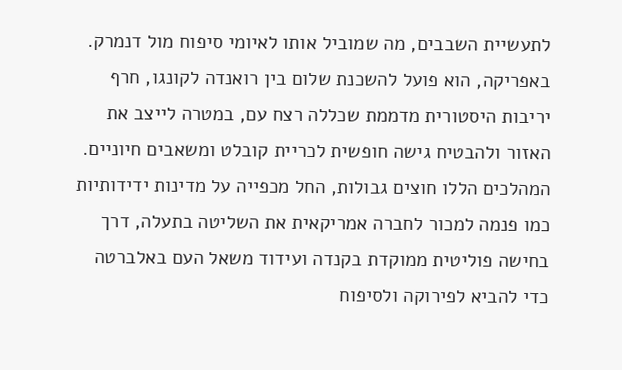לתעשיית השבבים, מה שמוביל אותו לאיומי סיפוח מול דנמרק.
באפריקה, הוא פועל להשכנת שלום בין רואנדה לקונגו, חרף יריבות היסטורית מדממת שכללה רצח עם, במטרה לייצב את האזור ולהבטיח גישה חופשית לכריית קובלט ומשאבים חיוניים. המהלכים הללו חוצים גבולות, החל מכפייה על מדינות ידידותיות כמו פנמה למכור לחברה אמריקאית את השליטה בתעלה, דרך בחישה פוליטית ממוקדת בקנדה ועידוד משאל העם באלברטה כדי להביא לפירוקה ולסיפוח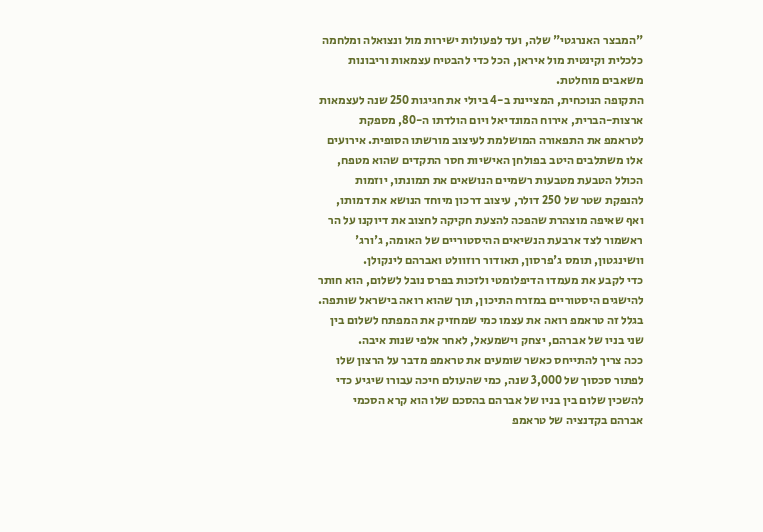"המבצר האנרגטי" שלה, ועד לפעולות ישירות מול ונצואלה ומלחמה כלכלית וקינטית מול איראן, הכל כדי להבטיח עצמאות וריבונות משאבים מוחלטת.
התקופה הנוכחית, המציינת ב-4 ביולי את חגיגות 250 שנה לעצמאות ארצות-הברית, אירוח המונדיאל ויום הולדתו ה-80, מספקת לטראמפ את התפאורה המושלמת לעיצוב מורשתו הסופית. אירועים אלו משתלבים היטב בפולחן האישיות חסר התקדים שהוא מטפח, הכולל הטבעת מטבעות רשמיים הנושאים את תמונתו, יוזמות להנפקת שטר של 250 דולר, עיצוב דרכון מיוחד הנושא את דמותו, ואף שאיפה מוצהרת שהפכה להצעת חקיקה לחצוב את דיוקנו על הר ראשמור לצד ארבעת הנשיאים ההיסטוריים של האומה, ג'ורג' וושינגטון, תומס ג'פרסון, תאודור רוזוולט ואברהם לינקולן.
כדי לקבע את מעמדו הדיפלומטי ולזכות בפרס נובל לשלום, הוא חותר להישגים היסטוריים במזרח התיכון, תוך שהוא רואה בישראל שותפה. בגלל זה טראמפ רואה את עצמו כמי שמחזיק את המפתח לשלום בין שני בניו של אברהם, יצחק וישמעאל, לאחר אלפי שנות איבה.
ככה צריך להתייחס כאשר שומעים את טראמפ מדבר על הרצון שלו לפתור סכסוך של 3,000 שנה, כמי שהעולם חיכה עבורו שיגיע כדי להשכין שלום בין בניו של אברהם בהסכם שלו הוא קרא הסכמי אברהם בקדנציה של טראמפ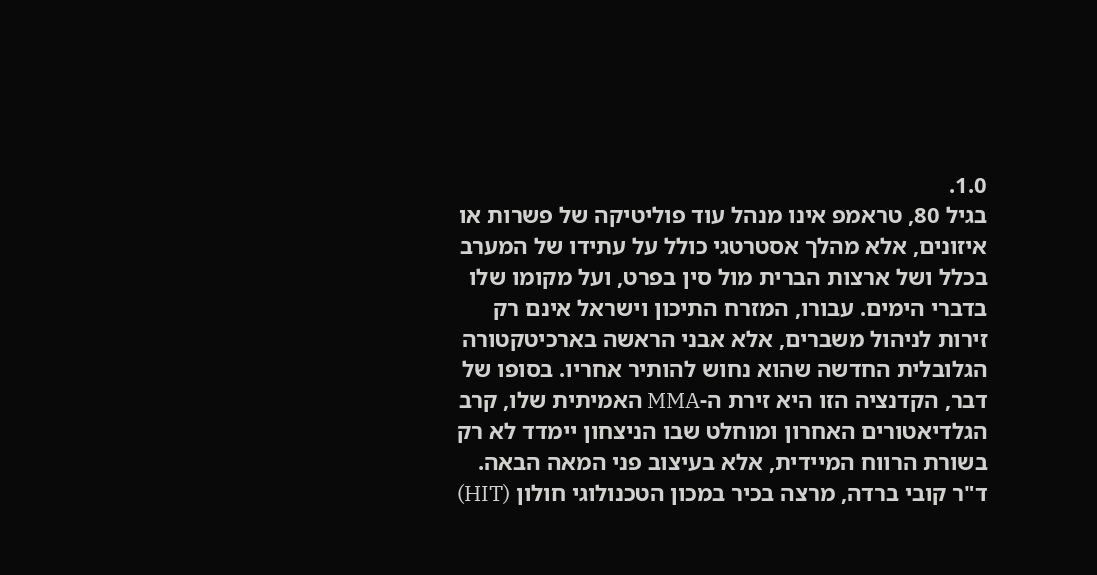1.0.
בגיל 80, טראמפ אינו מנהל עוד פוליטיקה של פשרות או איזונים, אלא מהלך אסטרטגי כולל על עתידו של המערב בכלל ושל ארצות הברית מול סין בפרט, ועל מקומו שלו בדברי הימים. עבורו, המזרח התיכון וישראל אינם רק זירות לניהול משברים, אלא אבני הראשה בארכיטקטורה הגלובלית החדשה שהוא נחוש להותיר אחריו. בסופו של דבר, הקדנציה הזו היא זירת ה-MMA האמיתית שלו, קרב הגלדיאטורים האחרון ומוחלט שבו הניצחון יימדד לא רק בשורת הרווח המיידית, אלא בעיצוב פני המאה הבאה.
ד"ר קובי ברדה, מרצה בכיר במכון הטכנולוגי חולון (HIT)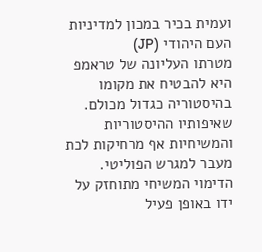ועמית בכיר במכון למדיניות העם היהודי (JP)
מטרתו העליונה של טראמפ היא להבטיח את מקומו בהיסטוריה כגדול מכולם. שאיפותיו ההיסטוריות והמשיחיות אף מרחיקות לכת מעבר למגרש הפוליטי. הדימוי המשיחי מתוחזק על ידו באופן פעיל